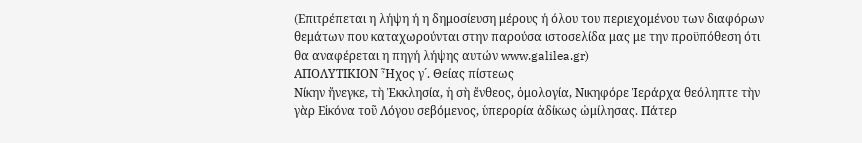(Eπιτρέπεται η λήψη ή η δημοσίευση μέρους ή όλου του περιεχομένου των διαφόρων θεμάτων που καταχωρούνται στην παρούσα ιστοσελίδα μας με την προϋπόθεση ότι θα αναφέρεται η πηγή λήψης αυτών www.galilea.gr)
ΑΠΟΛΥΤΙΚΙΟΝ Ἦχος γ´. Θείας πίστεως
Νίκην ἤνεγκε, τὴ Ἐκκλησία, ἡ σὴ ἔνθεος, ὁμολογία, Νικηφόρε Ἱεράρχα θεόληπτε τὴν γὰρ Εἰκόνα τοῦ Λόγου σεβόμενος, ὑπερορία ἀδίκως ὠμίλησας. Πάτερ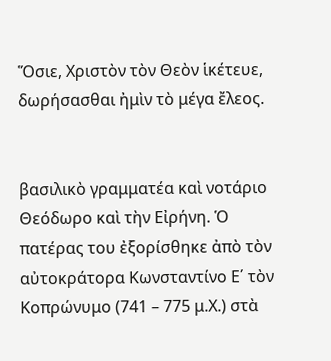Ὅσιε, Χριστὸν τὸν Θεὸν ἱκέτευε, δωρήσασθαι ἠμὶν τὸ μέγα ἔλεος.


βασιλικὸ γραμματέα καὶ νοτάριο Θεόδωρο καὶ τὴν Εἰρήνη. Ὁ πατέρας του ἐξορίσθηκε ἀπὸ τὸν αὐτοκράτορα Κωνσταντίνο Ε΄ τὸν Κοπρώνυμο (741 – 775 μ.Χ.) στὰ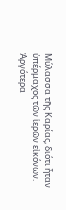Μύλασσα τῆς Καρίας, διότι ἦταν ὑπέρμαχος τῶν ἱερῶν εἰκόνων. Ἀργότερα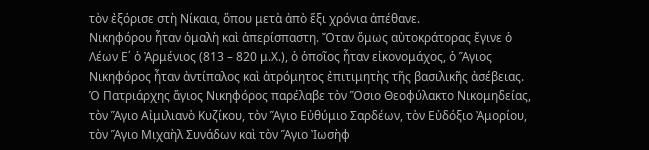τὸν ἐξόρισε στὴ Νίκαια, ὅπου μετὰ ἀπὸ ἕξι χρόνια ἀπέθανε.
Νικηφόρου ἦταν ὁμαλὴ καὶ ἀπερίσπαστη. Ὄταν ὅμως αὐτοκράτορας ἔγινε ὁ Λέων Ε΄ ὁ Ἀρμένιος (813 – 820 μ.Χ.), ὁ ὁποῖος ἦταν εἰκονομάχος, ὁ Ἅγιος Νικηφόρος ἦταν ἀντίπαλος καὶ ἀτρόμητος ἐπιτιμητὴς τῆς βασιλικῆς ἀσέβειας. Ὁ Πατριάρχης ἅγιος Νικηφόρος παρέλαβε τὸν Ὅσιο Θεοφύλακτο Νικομηδείας, τὸν Ἅγιο Αἰμιλιανὸ Κυζίκου, τὸν Ἅγιο Εὐθύμιο Σαρδέων, τὸν Εὐδόξιο Ἀμορίου, τὸν Ἅγιο Μιχαὴλ Συνάδων καὶ τὸν Ἅγιο Ἰωσὴφ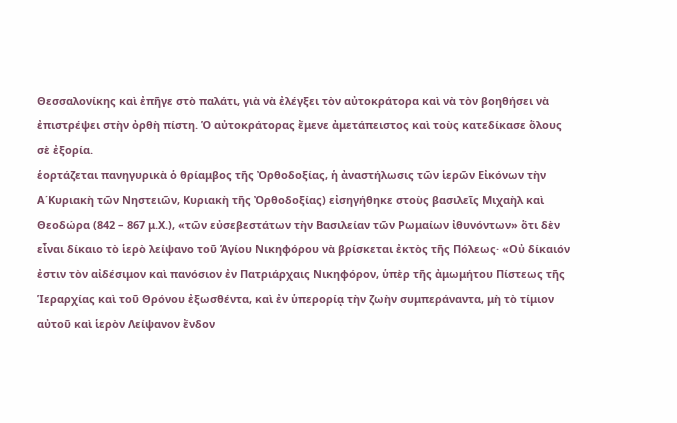Θεσσαλονίκης καὶ ἐπῆγε στὸ παλάτι, γιὰ νὰ ἐλέγξει τὸν αὐτοκράτορα καὶ νὰ τὸν βοηθήσει νὰ ἐπιστρέψει στὴν ὀρθὴ πίστη. Ὁ αὐτοκράτορας ἔμενε ἀμετάπειστος καὶ τοὺς κατεδίκασε ὅλους σὲ ἐξορία.
ἑορτάζεται πανηγυρικὰ ὁ θρίαμβος τῆς Ὀρθοδοξίας, ἡ ἀναστήλωσις τῶν ἱερῶν Εἰκόνων τὴν Α΄Κυριακὴ τῶν Νηστειῶν, Κυριακὴ τῆς Ὀρθοδοξίας) εἰσηγήθηκε στοὺς βασιλεῖς Μιχαὴλ καὶ Θεοδώρα (842 – 867 μ.Χ.), «τῶν εὐσεβεστάτων τὴν Βασιλείαν τῶν Ρωμαίων ἰθυνόντων» ὅτι δὲν εἶναι δίκαιο τὸ ἱερὸ λείψανο τοῦ Ἁγίου Νικηφόρου νὰ βρίσκεται ἐκτὸς τῆς Πόλεως· «Οὐ δίκαιόν ἐστιν τὸν αἰδέσιμον καὶ πανόσιον ἐν Πατριάρχαις Νικηφόρον, ὑπὲρ τῆς ἀμωμήτου Πίστεως τῆς Ἱεραρχίας καὶ τοῦ Θρόνου ἐξωσθέντα, καὶ ἐν ὑπερορίᾳ τὴν ζωὴν συμπεράναντα, μὴ τὸ τίμιον αὐτοῦ καὶ ἱερὸν Λείψανον ἔνδον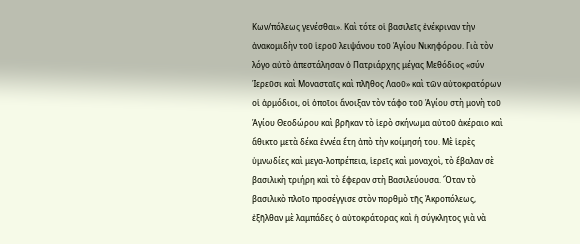Κων/πόλεως γενέσθαι». Καὶ τότε οἱ βασιλεῖς ἐνέκριναν τὴν ἀνακομιδὴν τοῦ ἱεροῦ λειψάνου τοῦ Ἁγίου Νικηφόρου. Γιὰ τὸν λόγο αὐτὸ ἀπεστάλησαν ὁ Πατριάρχης μέγας Μεθόδιος «σύν Ἱερεῦσι καὶ Μονασταῖς καὶ πλῆθος Λαοῦ» καὶ τῶν αὐτοκρατόρων οἱ ἁρμόδιοι, οἱ ὁποῖοι ἄνοιξαν τὸν τάφο τοῦ Ἁγίου στὴ μονὴ τοῦ Ἁγίου Θεοδώρου καὶ βρῆκαν τὸ ἱερὸ σκήνωμα αὐτοῦ ἀκέραιο καὶ ἄθικτο μετὰ δέκα ἐννέα ἔτη ἀπὸ τὴν κοίμησή του. Μὲ ἱερὲς ὑμνωδίες καὶ μεγα-λοπρέπεια, ἱερεῖς καὶ μοναχοὶ, τὸ ἔβαλαν σὲ βασιλικὴ τριήρη καὶ τὸ ἔφεραν στὴ Βασιλεύουσα. Ὅταν τὸ βασιλικὸ πλοῖο προσέγγισε στὸν πορθμὸ τῆς Ἀκροπόλεως, ἐξῆλθαν μὲ λαμπάδες ὁ αὐτοκράτορας καὶ ἡ σύγκλητος γιὰ νὰ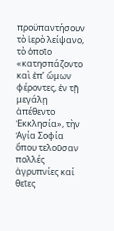προϋπαντήσουν τὸ ἱερὸ λείψανο, τὸ ὁποῖο «κατησπάζοντο καὶ ἐπ’ ὤμων φέροντες, ἐν τῇ μεγάλῃ ἀπέθεντο Ἐκκλησία», τὴν Ἁγία Σοφία ὅπου τελοῦσαν πολλές ἀγρυπνίες καί θεῖες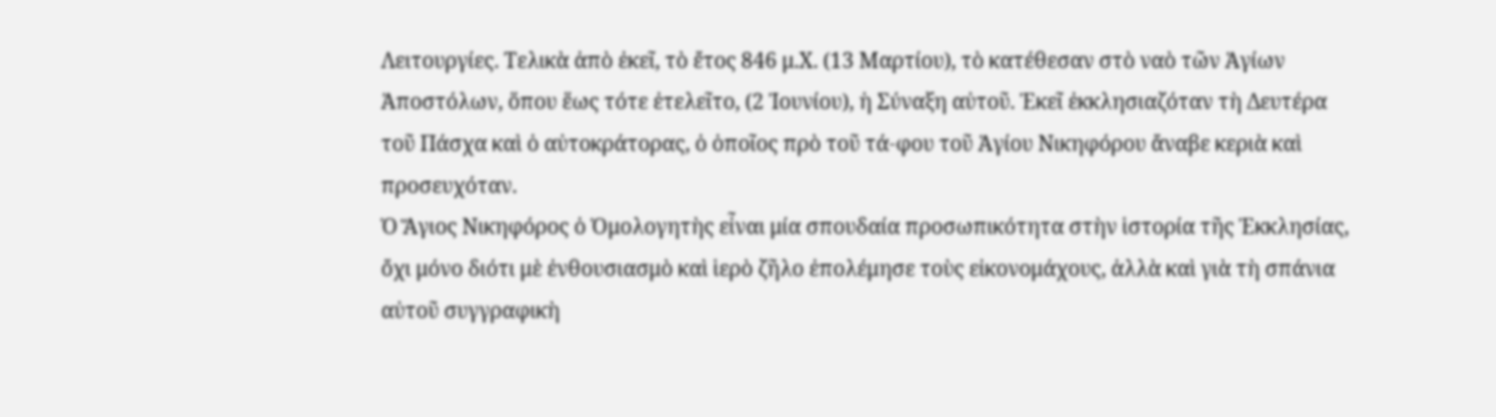Λειτουργίες. Τελικὰ ἀπὸ ἐκεῖ, τὸ ἔτος 846 μ.Χ. (13 Μαρτίου), τὸ κατέθεσαν στὸ ναὸ τῶν Ἁγίων Ἀποστόλων, ὅπου ἕως τότε ἐτελεῖτο, (2 Ἰουνίου), ἡ Σύναξη αὐτοῦ. Ἐκεῖ ἐκκλησιαζόταν τὴ Δευτέρα τοῦ Πάσχα καὶ ὁ αὐτοκράτορας, ὁ ὁποῖος πρὸ τοῦ τά-φου τοῦ Ἁγίου Νικηφόρου ἄναβε κεριὰ καὶ προσευχόταν.
Ὁ Ἅγιος Νικηφόρος ὁ Ὁμολογητὴς εἶναι μία σπουδαία προσωπικότητα στὴν ἱστορία τῆς Ἐκκλησίας, ὄχι μόνο διότι μὲ ἐνθουσιασμὸ καὶ ἱερὸ ζῆλο ἐπολέμησε τοὺς εἰκονομάχους, ἀλλὰ καὶ γιὰ τὴ σπάνια αὐτοῦ συγγραφικὴ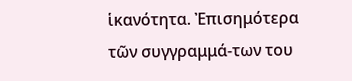ἱκανότητα. Ἐπισημότερα τῶν συγγραμμά-των του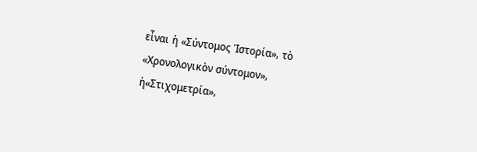εἶναι ἡ «Σύντομος Ἱστορία», τὸ «Χρονολογικὸν σύντομον», ἡ«Στιχομετρία»,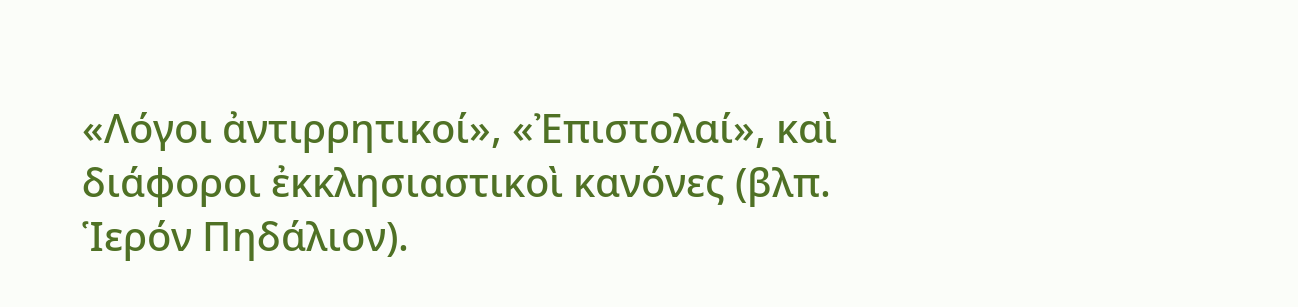«Λόγοι ἀντιρρητικοί», «Ἐπιστολαί», καὶ διάφοροι ἐκκλησιαστικοὶ κανόνες (βλπ. Ἱερόν Πηδάλιον).